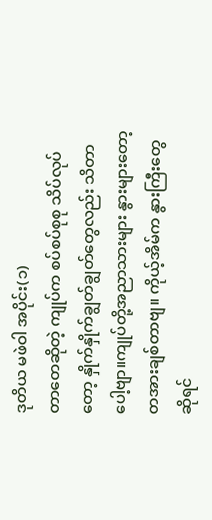ဒုတိယ မဖဲဝါ အပိုင်း(၁)
တာတေဆိုတဲ့ ကျုပ်က စပ်စပ်စုစု သိပ်လုပ်
တော့ နှိုက်နှိုက်ချွတ်ချွတ်တွေလည်း သိတာ
ပေါ့ဗျာ။ကျုပ်တို့အညာသားများ နွားများတော့
တအားချစ်တာဗျ။ ကိုယ့်အိမ်က နွားကြီးတွေ
ဆိုရင်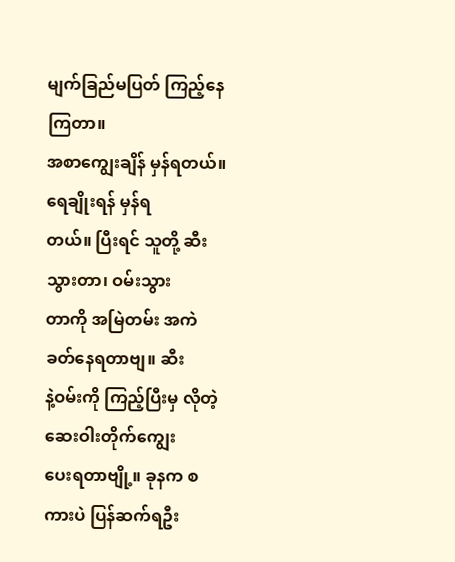မျက်ခြည်မပြတ် ကြည့်နေကြတာ။
အစာကျွေးချိန် မှန်ရတယ်။ ရေချိုးရန် မှန်ရ
တယ်။ ပြီးရင် သူတို့ ဆီးသွားတာ၊ ဝမ်းသွား
တာကို အမြဲတမ်း အကဲခတ်နေရတာဗျ။ ဆီး
နဲ့ဝမ်းကို ကြည့်ပြီးမှ လိုတဲ့ ဆေးဝါးတိုက်ကျွေး
ပေးရတာဗျို့။ ခုနက စကားပဲ ပြန်ဆက်ရဦး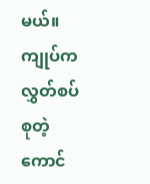မယ်။ ကျုပ်က လွှတ်စပ်စုတဲ့ကောင်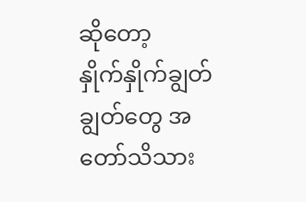ဆိုတော့
နှိုက်နှိုက်ချွတ်ချွတ်တွေ အတော်သိသား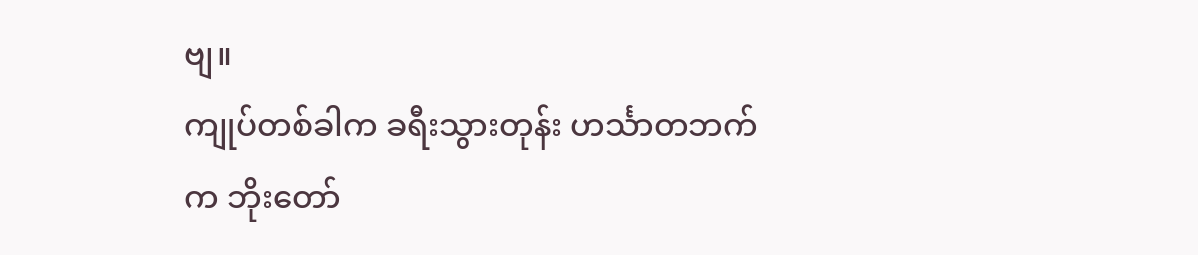ဗျ။
ကျုပ်တစ်ခါက ခရီးသွားတုန်း ဟင်္သာတဘက်
က ဘိုးတော်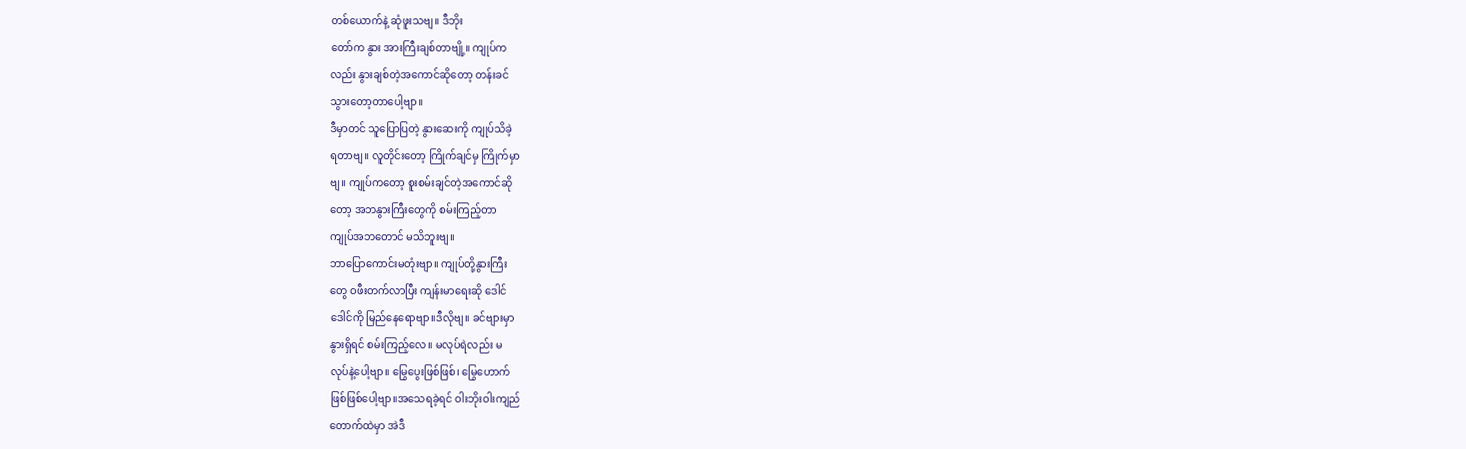တစ်ယောက်နဲ့ ဆုံဖူးသဗျ။ ဒီဘိုး
တော်က နွား အားကြီးချစ်တာဗျို့။ ကျုပ်က
လည်း နွားချစ်တဲ့အကောင်ဆိုတော့ တန်းခင်
သွားတော့တာပေါ့ဗျာ။
ဒီမှာတင် သူပြောပြတဲ့ နွားဆေးကို ကျုပ်သိခဲ့
ရတာဗျ။ လူတိုင်းတော့ ကြိုက်ချင်မှ ကြိုက်မှာ
ဗျ။ ကျုပ်ကတော့ စူးစမ်းချင်တဲ့အကောင်ဆို
တော့ အဘနွားကြီးတွေကို စမ်းကြည့်တာ
ကျုပ်အဘတောင် မသိဘူးဗျ။
ဘာပြောကောင်းမတုံးဗျာ။ ကျုပ်တို့နွားကြီး
တွေ ဝဖီးတက်လာပြီး ကျန်းမာရေးဆို ဒေါင်
ဒေါင်ကို မြည်နေရောဗျာ။ဒီလိုဗျ။ ခင်ဗျားမှာ
နွားရှိရင် စမ်းကြည့်လေ။ မလုပ်ရဲလည်း မ
လုပ်နဲ့ပေါ့ဗျာ။ မြွေပွေးဖြစ်ဖြစ်၊ မြွေဟောက်
ဖြစ်ဖြစ်ပေါ့ဗျာ။အသေရခဲ့ရင် ဝါးဘိုးဝါးကျည်
တောက်ထဲမှာ အဲဒီ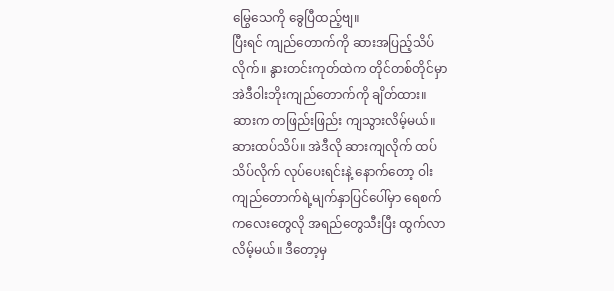မြွေသေကို ခွေပြီထည့်ဗျ။
ပြီးရင် ကျည်တောက်ကို ဆားအပြည့်သိပ်
လိုက်။ နွားတင်းကုတ်ထဲက တိုင်တစ်တိုင်မှာ
အဲဒီဝါးဘိုးကျည်တောက်ကို ချိတ်ထား။
ဆားက တဖြည်းဖြည်း ကျသွားလိမ့်မယ်။
ဆားထပ်သိပ်။ အဲဒီလို ဆားကျလိုက် ထပ်
သိပ်လိုက် လုပ်ပေးရင်းနဲ့ နောက်တော့ ဝါး
ကျည်တောက်ရဲ့မျက်နှာပြင်ပေါ်မှာ ရေစက်
ကလေးတွေလို အရည်တွေသီးပြီး ထွက်လာ
လိမ့်မယ်။ ဒီတော့မှ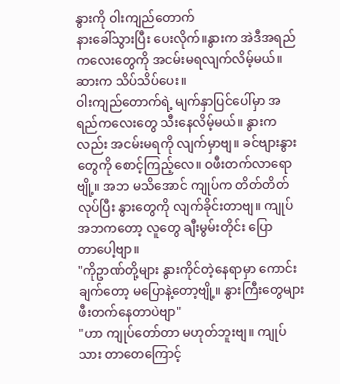နွားကို ဝါးကျည်တောက်
နားခေါ်သွားပြီး ပေးလိုက်။နွားက အဲဒီအရည်
ကလေးတွေကို အငမ်းမရလျက်လိမ့်မယ်။
ဆားက သိပ်သိပ်ပေး။
ဝါးကျည်တောက်ရဲ့ မျက်နှာပြင်ပေါ်မှာ အ
ရည်ကလေးတွေ သီးနေလိမ့်မယ်။ နွားက
လည်း အငမ်းမရကို လျက်မှာဗျ။ ခင်ဗျားနွား
တွေကို စောင့်ကြည့်လေ။ ဝဖီးတက်လာရော
ဗျို့။ အဘ မသိအောင် ကျုပ်က တိတ်တိတ်
လုပ်ပြီး နွားတွေကို လျက်ခိုင်းတာဗျ။ ကျုပ်
အဘကတော့ လူတွေ ချီးမွမ်းတိုင်း ပြော
တာပေါ့ဗျာ။
"ကိုဥာဏ်တို့များ နွားကိုင်တဲ့နေရာမှာ ကောင်း
ချက်တော့ မပြောနဲ့တော့ဗျို့။ နွားကြီးတွေများ
ဖီးတက်နေတာပဲဗျာ"
"ဟာ ကျုပ်တော်တာ မဟုတ်ဘူးဗျ။ ကျုပ်
သား တာတေကြောင့်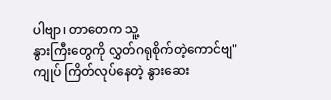ပါဗျာ၊ တာတေက သူ့
နွားကြီးတွေကို လွှတ်ဂရုစိုက်တဲ့ကောင်ဗျ"
ကျုပ် ကြိတ်လုပ်နေတဲ့ နွားဆေး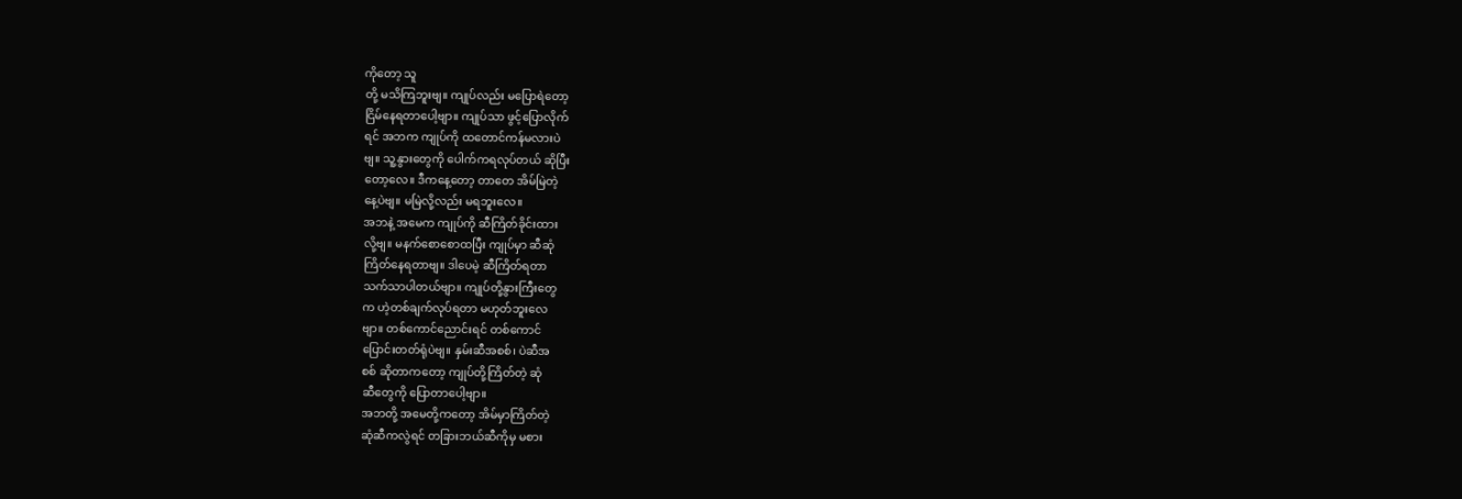ကိုတော့ သူ
တို့ မသိကြဘူးဗျ။ ကျုပ်လည်း မပြောရဲတော့
ငြိမ်နေရတာပေါ့ဗျာ။ ကျုပ်သာ ဖွင့်ပြောလိုက်
ရင် အဘက ကျုပ်ကို ထတောင်ကန်မလားပဲ
ဗျ။ သူ့နွားတွေကို ပေါက်ကရလုပ်တယ် ဆိုပြီး
တော့လေ။ ဒီကနေ့တော့ တာတေ အိမ်မြဲတဲ့
နေ့ပဲဗျ။ မမြဲလို့လည်း မရဘူးလေ။
အဘနဲ့ အမေက ကျုပ်ကို ဆီကြိတ်ခိုင်းထား
လို့ဗျ။ မနက်စောစောထပြီး ကျုပ်မှာ ဆီဆုံ
ကြိတ်နေရတာဗျ။ ဒါပေမဲ့ ဆီကြိတ်ရတာ
သက်သာပါတယ်ဗျာ။ ကျုပ်တို့နွားကြီးတွေ
က ဟဲ့တစ်ချက်လုပ်ရတာ မဟုတ်ဘူးလေ
ဗျာ။ တစ်ကောင်ညောင်းရင် တစ်ကောင်
ပြောင်းတတ်ရုံပဲဗျ။ နှမ်းဆီအစစ်၊ ပဲဆီအ
စစ် ဆိုတာကတော့ ကျုပ်တို့ကြိတ်တဲ့ ဆုံ
ဆီတွေကို ပြောတာပေါ့ဗျာ။
အဘတို့ အမေတို့ကတော့ အိမ်မှာကြိတ်တဲ့
ဆုံဆီကလွဲရင် တခြားဘယ်ဆီကိုမှ မစား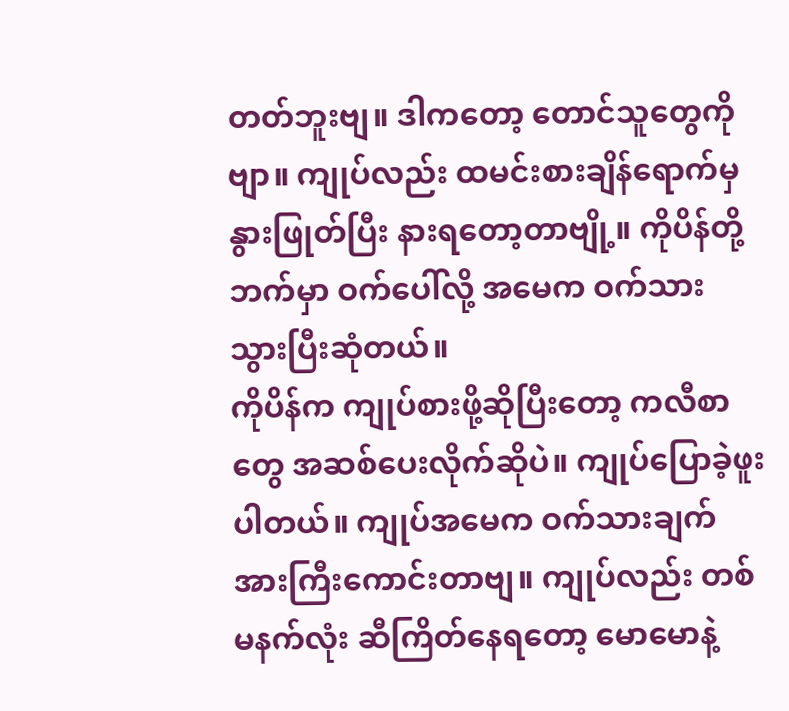တတ်ဘူးဗျ။ ဒါကတော့ တောင်သူတွေကို
ဗျာ။ ကျုပ်လည်း ထမင်းစားချိန်ရောက်မှ
နွားဖြုတ်ပြီး နားရတော့တာဗျို့။ ကိုပိန်တို့
ဘက်မှာ ဝက်ပေါ်လို့ အမေက ဝက်သား
သွားပြီးဆုံတယ်။
ကိုပိန်က ကျုပ်စားဖို့ဆိုပြီးတော့ ကလီစာ
တွေ အဆစ်ပေးလိုက်ဆိုပဲ။ ကျုပ်ပြောခဲ့ဖူး
ပါတယ်။ ကျုပ်အမေက ဝက်သားချက်
အားကြီးကောင်းတာဗျ။ ကျုပ်လည်း တစ်
မနက်လုံး ဆီကြိတ်နေရတော့ မောမောနဲ့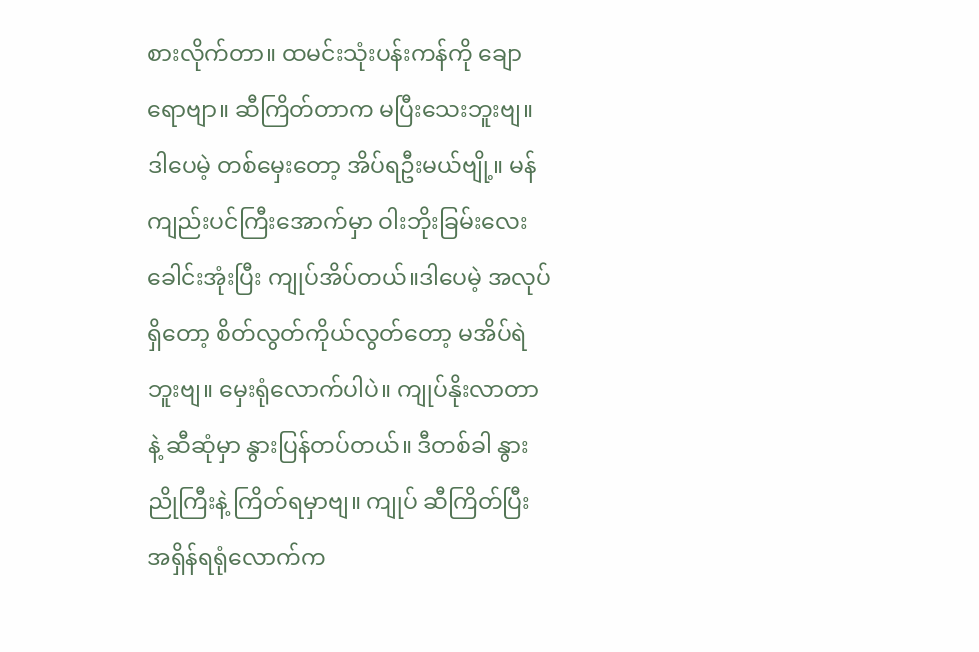စားလိုက်တာ။ ထမင်းသုံးပန်းကန်ကို ချော
ရောဗျာ။ ဆီကြိတ်တာက မပြီးသေးဘူးဗျ။
ဒါပေမဲ့ တစ်မှေးတော့ အိပ်ရဦးမယ်ဗျို့။ မန်
ကျည်းပင်ကြီးအောက်မှာ ဝါးဘိုးခြမ်းလေး
ခေါင်းအုံးပြီး ကျုပ်အိပ်တယ်။ဒါပေမဲ့ အလုပ်
ရှိတော့ စိတ်လွတ်ကိုယ်လွတ်တော့ မအိပ်ရဲ
ဘူးဗျ။ မှေးရုံလောက်ပါပဲ။ ကျုပ်နိုးလာတာ
နဲ့ ဆီဆုံမှာ နွားပြန်တပ်တယ်။ ဒီတစ်ခါ နွား
ညိုကြီးနဲ့ ကြိတ်ရမှာဗျ။ ကျုပ် ဆီကြိတ်ပြီး
အရှိန်ရရုံလောက်က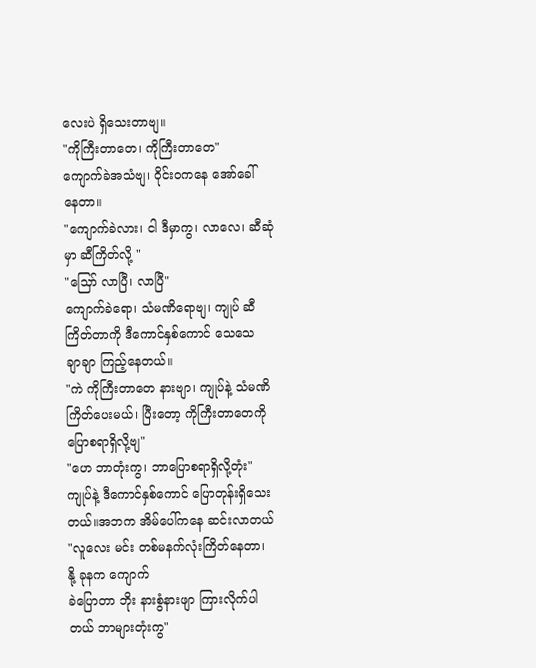လေးပဲ ရှိသေးတာဗျ။
"ကိုကြီးတာတေ၊ ကိုကြီးတာတေ"
ကျောက်ခဲအသံဗျ၊ ဝိုင်းဝကနေ အော်ခေါ်
နေတာ။
"ကျောက်ခဲလား၊ ငါ ဒီမှာကွ၊ လာလေ၊ ဆီဆုံ
မှာ ဆီကြိတ်လို့ "
"သြော် လာပြီ၊ လာပြီ"
ကျောက်ခဲရော၊ သံမဏိရောဗျ၊ ကျုပ် ဆီ
ကြိတ်တာကို ဒီကောင်နှစ်ကောင် သေသေ
ချာချာ ကြည့်နေတယ်။
"ကဲ ကိုကြီးတာတေ နားဗျာ၊ ကျုပ်နဲ့ သံမဏိ
ကြိတ်ပေးမယ်၊ ပြီးတော့ ကိုကြီးတာတေကို
ပြောစရာရှိလို့ဗျ"
"ဟေ ဘာတုံးကွ၊ ဘာပြောစရာရှိလို့တုံး"
ကျုပ်နဲ့ ဒီကောင်နှစ်ကောင် ပြောတုန်းရှိသေး
တယ်။အဘက အိမ်ပေါ်ကနေ ဆင်းလာတယ်
"လူလေး မင်း တစ်မနက်လုံးကြိတ်နေတာ၊
နို့ ခုနက ကျောက်
ခဲပြောတာ ဘိုး နားစွံနားဖျာ ကြားလိုက်ပါ
တယ် ဘာများတုံးကွ"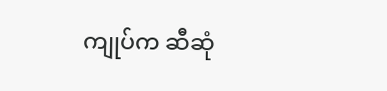ကျုပ်က ဆီဆုံ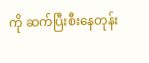ကို ဆက်ပြီးစီးနေတုန်း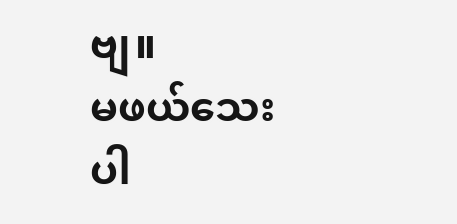ဗျ။
မဖယ်သေးပါ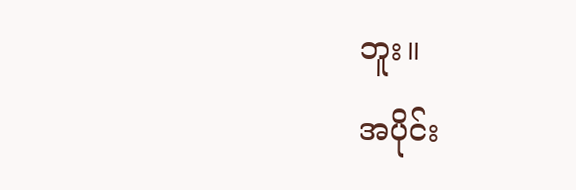ဘူး။
အပိုင်း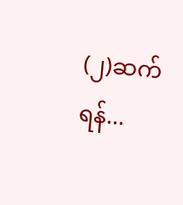(၂)ဆက်ရန်...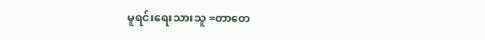မူရင်းရေးသားသူ =တာတေ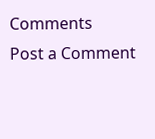Comments
Post a Comment